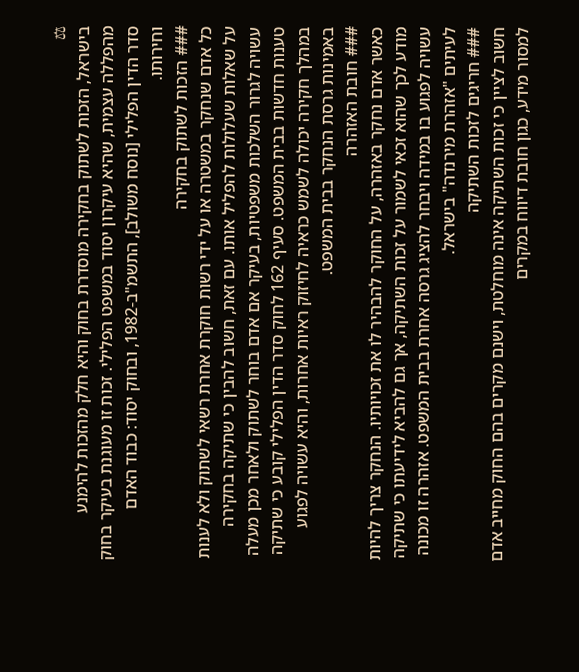⚖
בישראל, הזכות לשתוק בחקירה מוסדרת בחוק והיא חלק מהזכות להימנע מהפללה עצמית, שהיא עיקרון יסוד במשפט הפלילי. זכות זו מעוגנת בעיקר בחוק סדר הדין הפלילי [נוסח משולב], התשמ"ב-1982, ובחוק יסוד: כבוד האדם וחירותו.
### הזכות לשתוק בחקירה
כל אדם שנחקר במשטרה או על ידי רשות חוקרת אחרת רשאי לשתוק ולא לענות על שאלות שעלולות להפליל אותו. עם זאת, חשוב להבין כי שתיקה בחקירה עשויה לגרור השלכות משפטיות, בעיקר אם אדם בוחר לשתוק ולאחר מכן מעלה טענות חדשות בבית המשפט. סעיף 162 לחוק סדר הדין הפלילי קובע כי שתיקה במהלך חקירה יכולה לשמש כראיה לחיזוק ראיות אחרות, והיא עשויה לפגוע באמינות גרסת הנחקר בבית המשפט.
### חובת האזהרה
כאשר אדם נחקר באזהרה, על החוקר להבהיר לו את זכויותיו. הנחקר צריך להיות מודע לכך שהוא זכאי לשמור על זכות השתיקה, אך גם להביא לידיעתו כי שתיקה עשויה לפגוע בו במידה ויבחר להציג גרסה אחרת בבית המשפט. אזהרה זו מכונה לעיתים "אזהרת מירנדה" בישראל.
### חריגים לזכות השתיקה
חשוב לציין כי זכות השתיקה אינה מוחלטת, וישנם מקרים בהם החוק מחייב אדם למסור מידע, כגון חובת דיווח במקרים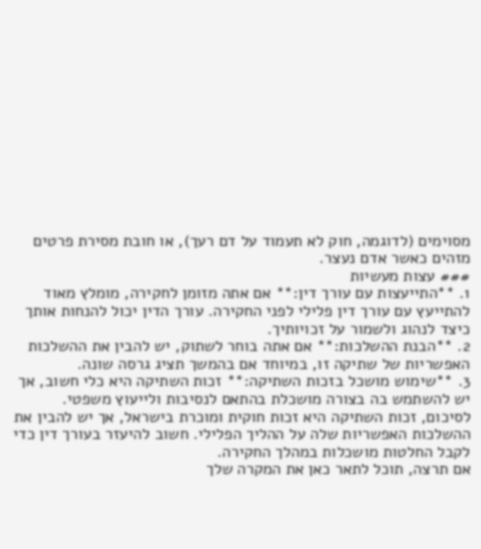מסוימים (לדוגמה, חוק לא תעמוד על דם רעך), או חובת מסירת פרטים מזהים כאשר אדם נעצר.
### עצות מעשיות
1. **התייעצות עם עורך דין:** אם אתה מזומן לחקירה, מומלץ מאוד להתייעץ עם עורך דין פלילי לפני החקירה. עורך הדין יכול להנחות אותך כיצד לנהוג ולשמור על זכויותיך.
2. **הבנת ההשלכות:** אם אתה בוחר לשתוק, יש להבין את ההשלכות האפשריות של שתיקה זו, במיוחד אם בהמשך תציג גרסה שונה.
3. **שימוש מושכל בזכות השתיקה:** זכות השתיקה היא כלי חשוב, אך יש להשתמש בה בצורה מושכלת בהתאם לנסיבות ולייעוץ משפטי.
לסיכום, זכות השתיקה היא זכות חוקית ומוכרת בישראל, אך יש להבין את ההשלכות האפשריות שלה על ההליך הפלילי. חשוב להיעזר בעורך דין כדי לקבל החלטות מושכלות במהלך החקירה.
אם תרצה, תוכל לתאר כאן את המקרה שלך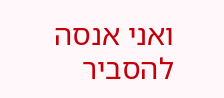ואני אנסה להסביר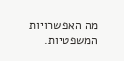מה האפשרויות המשפטיות.